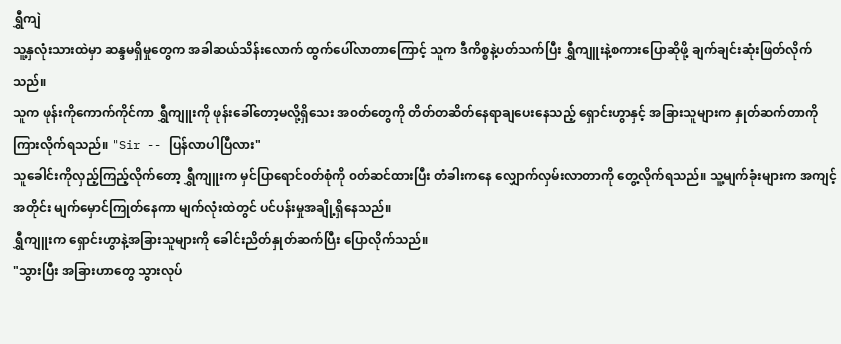ရွှီကျဲ
သူ့နှလုံးသားထဲမှာ ဆန္ဒမရှိမှုတွေက အခါဆယ်သိန်းလောက် ထွက်ပေါ်လာတာကြောင့် သူက ဒီကိစ္စနဲ့ပတ်သက်ပြီး ရွှီကျူးနဲ့စကားပြောဆိုဖို့ ချက်ချင်းဆုံးဖြတ်လိုက်သည်။
သူက ဖုန်းကိုကောက်ကိုင်ကာ ရွှီကျူးကို ဖုန်းခေါ်တော့မလို့ရှိသေး အ၀တ်တွေကို တိတ်တဆိတ်နေရာချပေးနေသည့် ရှောင်းဟွာနှင့် အခြားသူများက နှုတ်ဆက်တာကို ကြားလိုက်ရသည်။ "Sir -- ပြန်လာပါပြီလား"
သူခေါင်းကိုလှည့်ကြည့်လိုက်တော့ ရွှီကျူးက မှင်ပြာရောင်၀တ်စုံကို ၀တ်ဆင်ထားပြီး တံခါးကနေ လျှောက်လှမ်းလာတာကို တွေ့လိုက်ရသည်။ သူ့မျက်ခုံးများက အကျင့်အတိုင်း မျက်မှောင်ကြုတ်နေကာ မျက်လုံးထဲတွင် ပင်ပန်းမှုအချို့ရှိနေသည်။
ရွှီကျူးက ရှောင်းဟွာနဲ့အခြားသူများကို ခေါင်းညိတ်နှုတ်ဆက်ပြီး ပြောလိုက်သည်။
"သွားပြီး အခြားဟာတွေ သွားလုပ်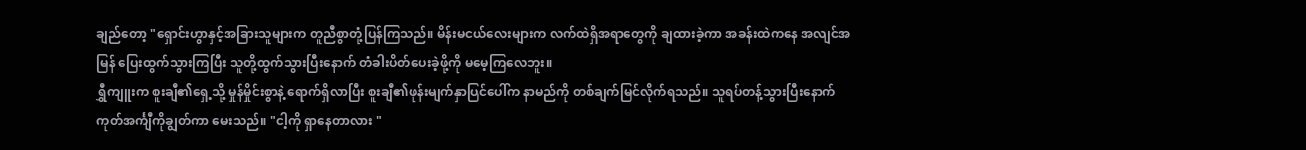ချည်တော့ "ရှောင်းဟွာနှင့်အခြားသူများက တူညီစွာတုံ့ပြန်ကြသည်။ မိန်းမငယ်လေးများက လက်ထဲရှိအရာတွေကို ချထားခဲ့ကာ အခန်းထဲကနေ အလျင်အမြန် ပြေးထွက်သွားကြပြီး သူတို့ထွက်သွားပြီးနောက် တံခါးပိတ်ပေးခဲ့ဖို့ကို မမေ့ကြလေဘူး။
ရွှီကျူးက စူးချီ၏ရှေ့သို့ မှုန်မှိုင်းစွာနဲ့ ရောက်ရှိလာပြီး စူးချီ၏ဖုန်းမျက်နှာပြင်ပေါ်က နာမည်ကို တစ်ချက်မြင်လိုက်ရသည်။ သူရပ်တန့်သွားပြီးနောက် ကုတ်အင်္ကျီကိုချွတ်ကာ မေးသည်။ "ငါ့ကို ရှာနေတာလား "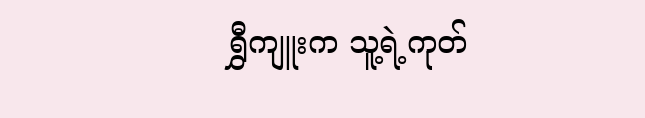ရွှီကျူးက သူ့ရဲ့ကုတ်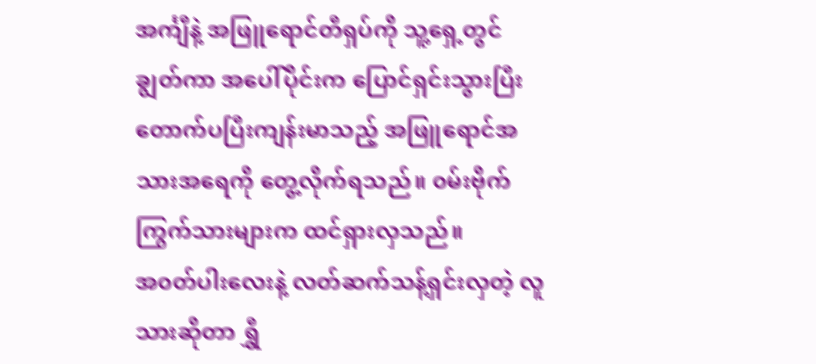အင်္ကျီနဲ့ အဖြူရောင်တီရှပ်ကို သူ့ရှေ့တွင် ချွတ်ကာ အပေါ်ပိုင်းက ပြောင်ရှင်းသွားပြီး တောက်ပပြီးကျန်းမာသည့် အဖြူရောင်အသားအရေကို တွေ့လိုက်ရသည်။ ၀မ်းဗိုက်ကြွက်သားများက ထင်ရှားလှသည်။
အ၀တ်ပါးလေးနဲ့ လတ်ဆက်သန့်ရှင်းလှတဲ့ လူသားဆိုတာ ရွှီ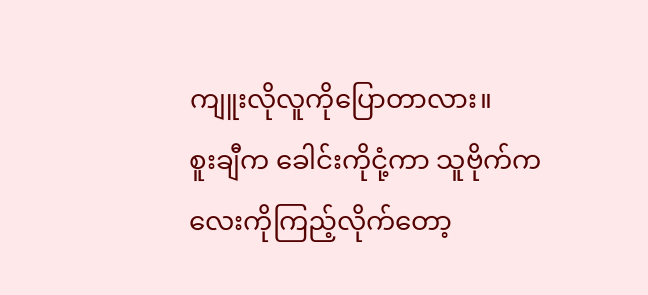ကျူးလိုလူကိုပြောတာလား။
စူးချီက ခေါင်းကိုငုံ့ကာ သူဗိုက်ကလေးကိုကြည့်လိုက်တော့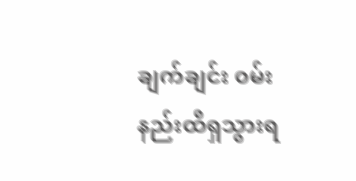ချက်ချင်း ၀မ်းနည်းထိရှသွားရ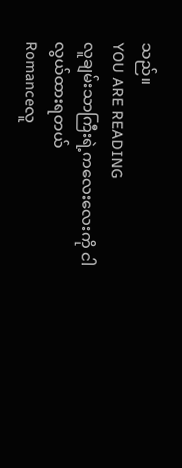သည်။
YOU ARE READING
လူချမ်းသာကြီးရဲ့ကလေးလေးကို ငါလွယ်ထားရတယ်
Romanceလူ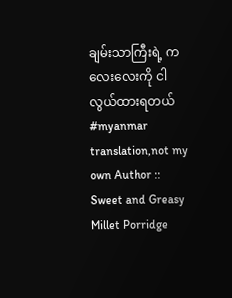ချမ်းသာကြီးရဲ့ ကလေးလေးကို ငါလွယ်ထားရတယ် #myanmar translation,not my own Author :: Sweet and Greasy Millet Porridge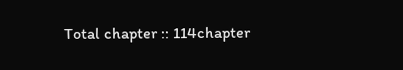Total chapter :: 114chapter